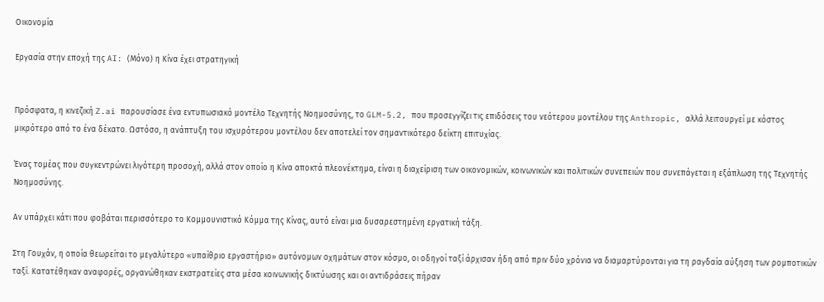Οικονομία

Εργασία στην εποχή της AI: (Μόνο) η Κίνα έχει στρατηγική


Πρόσφατα, η κινεζική Z.ai παρουσίασε ένα εντυπωσιακό μοντέλο Τεχνητής Νοημοσύνης, το GLM-5.2, που προσεγγίζει τις επιδόσεις του νεότερου μοντέλου της Anthropic, αλλά λειτουργεί με κόστος μικρότερο από το ένα δέκατο. Ωστόσο, η ανάπτυξη του ισχυρότερου μοντέλου δεν αποτελεί τον σημαντικότερο δείκτη επιτυχίας.

Ένας τομέας που συγκεντρώνει λιγότερη προσοχή, αλλά στον οποίο η Κίνα αποκτά πλεονέκτημα, είναι η διαχείριση των οικονομικών, κοινωνικών και πολιτικών συνεπειών που συνεπάγεται η εξάπλωση της Τεχνητής Νοημοσύνης.

Αν υπάρχει κάτι που φοβάται περισσότερο το Κομμουνιστικό Κόμμα της Κίνας, αυτό είναι μια δυσαρεστημένη εργατική τάξη.

Στη Γουχάν, η οποία θεωρείται το μεγαλύτερο «υπαίθριο εργαστήριο» αυτόνομων οχημάτων στον κόσμο, οι οδηγοί ταξί άρχισαν ήδη από πριν δύο χρόνια να διαμαρτύρονται για τη ραγδαία αύξηση των ρομποτικών ταξί. Κατατέθηκαν αναφορές, οργανώθηκαν εκστρατείες στα μέσα κοινωνικής δικτύωσης και οι αντιδράσεις πήραν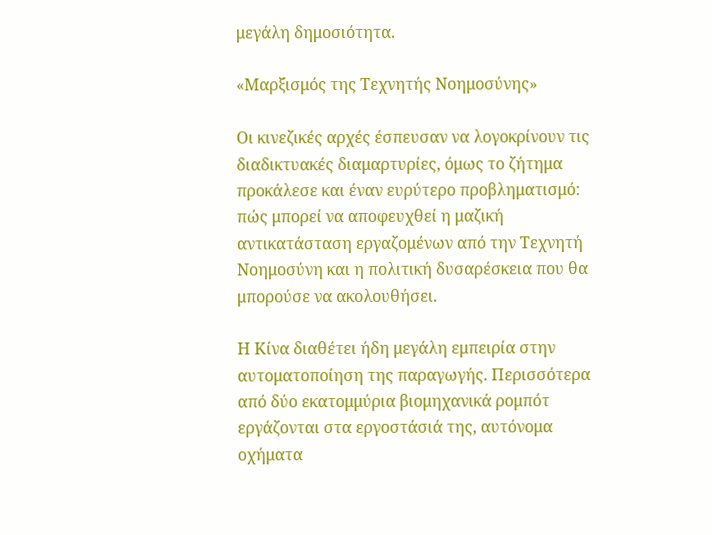μεγάλη δημοσιότητα.

«Μαρξισμός της Τεχνητής Νοημοσύνης»

Οι κινεζικές αρχές έσπευσαν να λογοκρίνουν τις διαδικτυακές διαμαρτυρίες, όμως το ζήτημα προκάλεσε και έναν ευρύτερο προβληματισμό: πώς μπορεί να αποφευχθεί η μαζική αντικατάσταση εργαζομένων από την Τεχνητή Νοημοσύνη και η πολιτική δυσαρέσκεια που θα μπορούσε να ακολουθήσει.

Η Κίνα διαθέτει ήδη μεγάλη εμπειρία στην αυτοματοποίηση της παραγωγής. Περισσότερα από δύο εκατομμύρια βιομηχανικά ρομπότ εργάζονται στα εργοστάσιά της, αυτόνομα οχήματα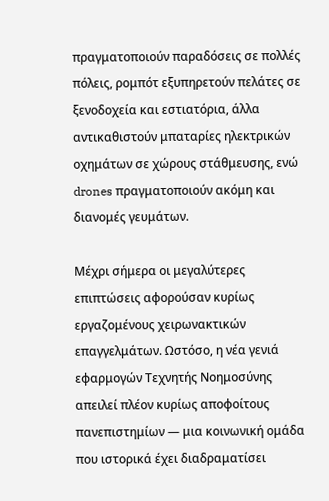πραγματοποιούν παραδόσεις σε πολλές πόλεις, ρομπότ εξυπηρετούν πελάτες σε ξενοδοχεία και εστιατόρια, άλλα αντικαθιστούν μπαταρίες ηλεκτρικών οχημάτων σε χώρους στάθμευσης, ενώ drones πραγματοποιούν ακόμη και διανομές γευμάτων.

Μέχρι σήμερα οι μεγαλύτερες επιπτώσεις αφορούσαν κυρίως εργαζομένους χειρωνακτικών επαγγελμάτων. Ωστόσο, η νέα γενιά εφαρμογών Τεχνητής Νοημοσύνης απειλεί πλέον κυρίως αποφοίτους πανεπιστημίων — μια κοινωνική ομάδα που ιστορικά έχει διαδραματίσει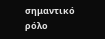σημαντικό ρόλο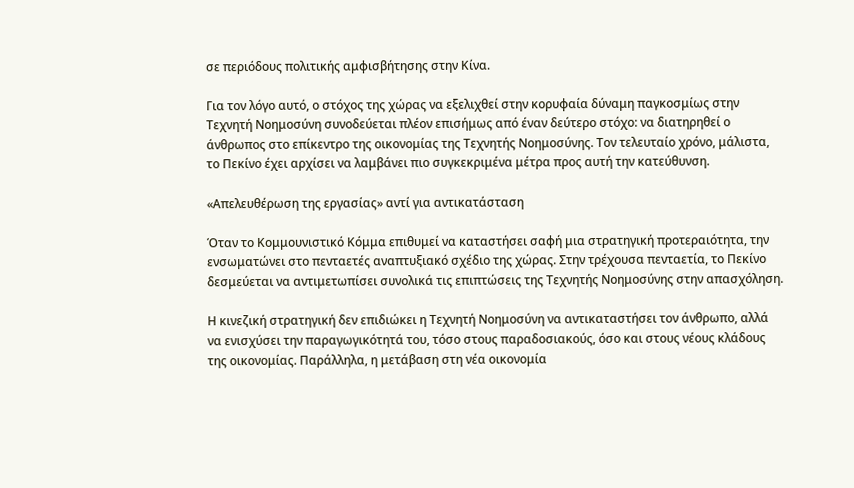σε περιόδους πολιτικής αμφισβήτησης στην Κίνα.

Για τον λόγο αυτό, ο στόχος της χώρας να εξελιχθεί στην κορυφαία δύναμη παγκοσμίως στην Τεχνητή Νοημοσύνη συνοδεύεται πλέον επισήμως από έναν δεύτερο στόχο: να διατηρηθεί ο άνθρωπος στο επίκεντρο της οικονομίας της Τεχνητής Νοημοσύνης. Τον τελευταίο χρόνο, μάλιστα, το Πεκίνο έχει αρχίσει να λαμβάνει πιο συγκεκριμένα μέτρα προς αυτή την κατεύθυνση.

«Απελευθέρωση της εργασίας» αντί για αντικατάσταση

Όταν το Κομμουνιστικό Κόμμα επιθυμεί να καταστήσει σαφή μια στρατηγική προτεραιότητα, την ενσωματώνει στο πενταετές αναπτυξιακό σχέδιο της χώρας. Στην τρέχουσα πενταετία, το Πεκίνο δεσμεύεται να αντιμετωπίσει συνολικά τις επιπτώσεις της Τεχνητής Νοημοσύνης στην απασχόληση.

Η κινεζική στρατηγική δεν επιδιώκει η Τεχνητή Νοημοσύνη να αντικαταστήσει τον άνθρωπο, αλλά να ενισχύσει την παραγωγικότητά του, τόσο στους παραδοσιακούς, όσο και στους νέους κλάδους της οικονομίας. Παράλληλα, η μετάβαση στη νέα οικονομία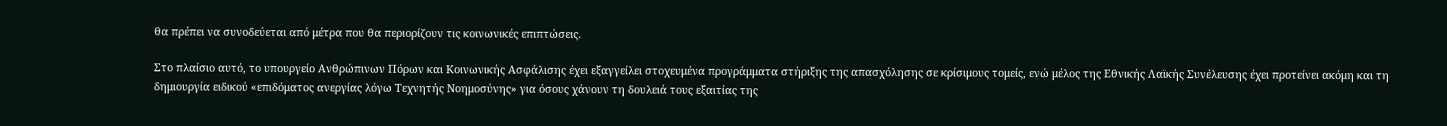θα πρέπει να συνοδεύεται από μέτρα που θα περιορίζουν τις κοινωνικές επιπτώσεις.

Στο πλαίσιο αυτό, το υπουργείο Ανθρώπινων Πόρων και Κοινωνικής Ασφάλισης έχει εξαγγείλει στοχευμένα προγράμματα στήριξης της απασχόλησης σε κρίσιμους τομείς, ενώ μέλος της Εθνικής Λαϊκής Συνέλευσης έχει προτείνει ακόμη και τη δημιουργία ειδικού «επιδόματος ανεργίας λόγω Τεχνητής Νοημοσύνης» για όσους χάνουν τη δουλειά τους εξαιτίας της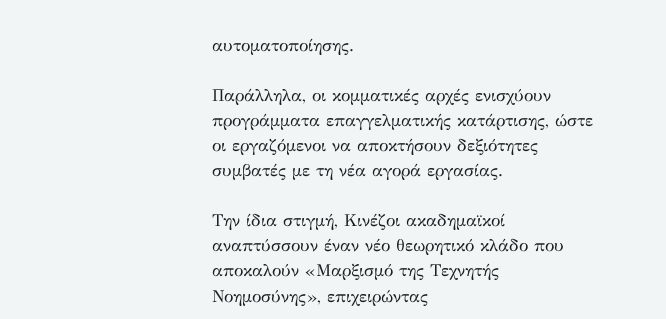αυτοματοποίησης.

Παράλληλα, οι κομματικές αρχές ενισχύουν προγράμματα επαγγελματικής κατάρτισης, ώστε οι εργαζόμενοι να αποκτήσουν δεξιότητες συμβατές με τη νέα αγορά εργασίας.

Την ίδια στιγμή, Κινέζοι ακαδημαϊκοί αναπτύσσουν έναν νέο θεωρητικό κλάδο που αποκαλούν «Μαρξισμό της Τεχνητής Νοημοσύνης», επιχειρώντας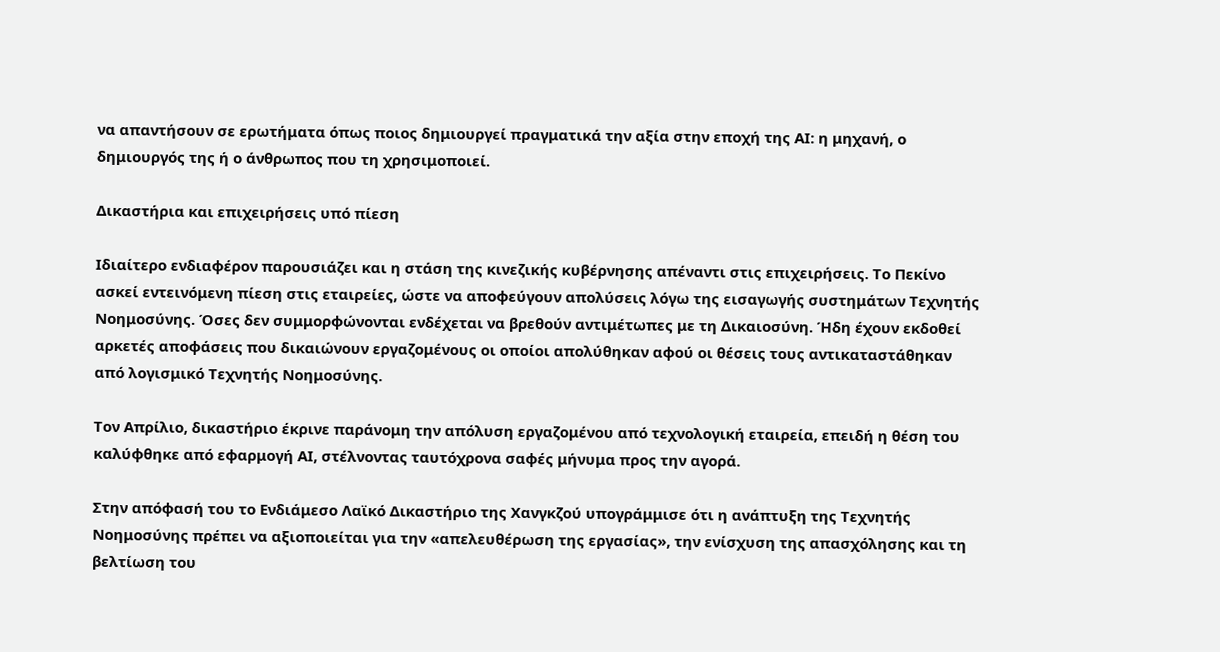να απαντήσουν σε ερωτήματα όπως ποιος δημιουργεί πραγματικά την αξία στην εποχή της ΑΙ: η μηχανή, ο δημιουργός της ή ο άνθρωπος που τη χρησιμοποιεί.

Δικαστήρια και επιχειρήσεις υπό πίεση

Ιδιαίτερο ενδιαφέρον παρουσιάζει και η στάση της κινεζικής κυβέρνησης απέναντι στις επιχειρήσεις. Το Πεκίνο ασκεί εντεινόμενη πίεση στις εταιρείες, ώστε να αποφεύγουν απολύσεις λόγω της εισαγωγής συστημάτων Τεχνητής Νοημοσύνης. Όσες δεν συμμορφώνονται ενδέχεται να βρεθούν αντιμέτωπες με τη Δικαιοσύνη. Ήδη έχουν εκδοθεί αρκετές αποφάσεις που δικαιώνουν εργαζομένους οι οποίοι απολύθηκαν αφού οι θέσεις τους αντικαταστάθηκαν από λογισμικό Τεχνητής Νοημοσύνης.

Τον Απρίλιο, δικαστήριο έκρινε παράνομη την απόλυση εργαζομένου από τεχνολογική εταιρεία, επειδή η θέση του καλύφθηκε από εφαρμογή ΑΙ, στέλνοντας ταυτόχρονα σαφές μήνυμα προς την αγορά.

Στην απόφασή του το Ενδιάμεσο Λαϊκό Δικαστήριο της Χανγκζού υπογράμμισε ότι η ανάπτυξη της Τεχνητής Νοημοσύνης πρέπει να αξιοποιείται για την «απελευθέρωση της εργασίας», την ενίσχυση της απασχόλησης και τη βελτίωση του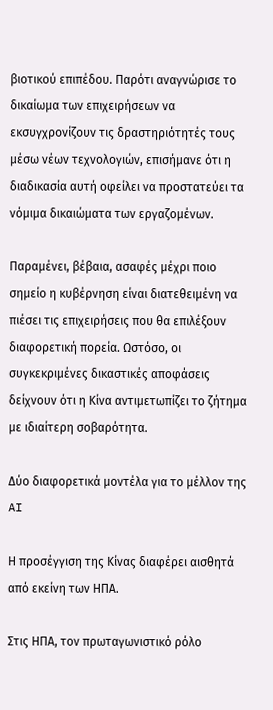βιοτικού επιπέδου. Παρότι αναγνώρισε το δικαίωμα των επιχειρήσεων να εκσυγχρονίζουν τις δραστηριότητές τους μέσω νέων τεχνολογιών, επισήμανε ότι η διαδικασία αυτή οφείλει να προστατεύει τα νόμιμα δικαιώματα των εργαζομένων.

Παραμένει, βέβαια, ασαφές μέχρι ποιο σημείο η κυβέρνηση είναι διατεθειμένη να πιέσει τις επιχειρήσεις που θα επιλέξουν διαφορετική πορεία. Ωστόσο, οι συγκεκριμένες δικαστικές αποφάσεις δείχνουν ότι η Κίνα αντιμετωπίζει το ζήτημα με ιδιαίτερη σοβαρότητα.

Δύο διαφορετικά μοντέλα για το μέλλον της AI

Η προσέγγιση της Κίνας διαφέρει αισθητά από εκείνη των ΗΠΑ.

Στις ΗΠΑ, τον πρωταγωνιστικό ρόλο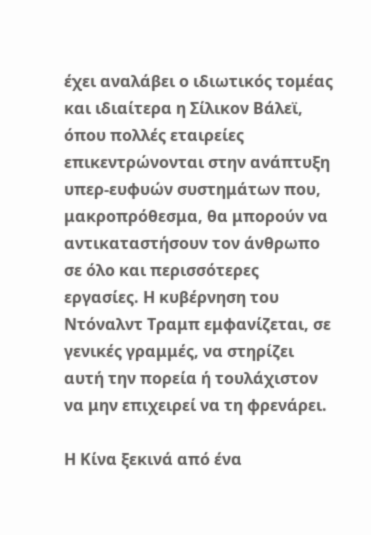έχει αναλάβει ο ιδιωτικός τομέας και ιδιαίτερα η Σίλικον Βάλεϊ, όπου πολλές εταιρείες επικεντρώνονται στην ανάπτυξη υπερ-ευφυών συστημάτων που, μακροπρόθεσμα, θα μπορούν να αντικαταστήσουν τον άνθρωπο σε όλο και περισσότερες εργασίες. Η κυβέρνηση του Ντόναλντ Τραμπ εμφανίζεται, σε γενικές γραμμές, να στηρίζει αυτή την πορεία ή τουλάχιστον να μην επιχειρεί να τη φρενάρει.

Η Κίνα ξεκινά από ένα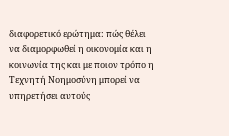διαφορετικό ερώτημα: πώς θέλει να διαμορφωθεί η οικονομία και η κοινωνία της και με ποιον τρόπο η Τεχνητή Νοημοσύνη μπορεί να υπηρετήσει αυτούς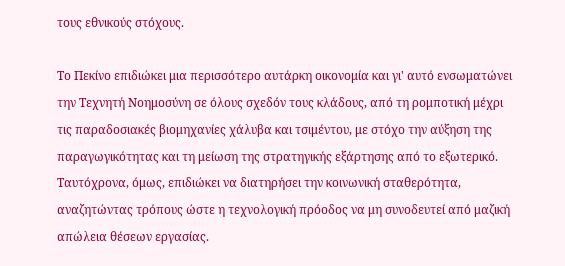τους εθνικούς στόχους.

Το Πεκίνο επιδιώκει μια περισσότερο αυτάρκη οικονομία και γι' αυτό ενσωματώνει την Τεχνητή Νοημοσύνη σε όλους σχεδόν τους κλάδους, από τη ρομποτική μέχρι τις παραδοσιακές βιομηχανίες χάλυβα και τσιμέντου, με στόχο την αύξηση της παραγωγικότητας και τη μείωση της στρατηγικής εξάρτησης από το εξωτερικό. Ταυτόχρονα, όμως, επιδιώκει να διατηρήσει την κοινωνική σταθερότητα, αναζητώντας τρόπους ώστε η τεχνολογική πρόοδος να μη συνοδευτεί από μαζική απώλεια θέσεων εργασίας.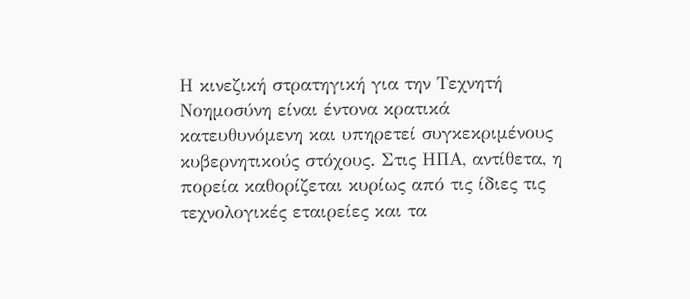Η κινεζική στρατηγική για την Τεχνητή Νοημοσύνη είναι έντονα κρατικά κατευθυνόμενη και υπηρετεί συγκεκριμένους κυβερνητικούς στόχους. Στις ΗΠΑ, αντίθετα, η πορεία καθορίζεται κυρίως από τις ίδιες τις τεχνολογικές εταιρείες και τα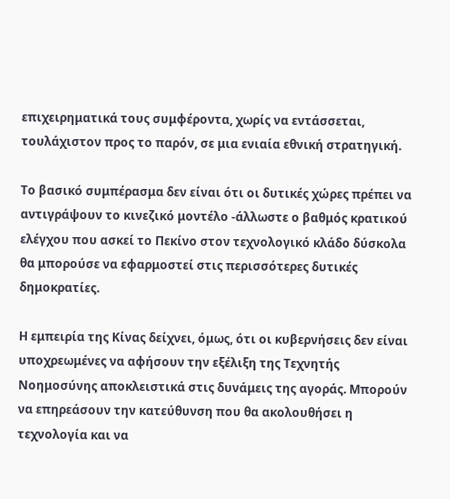επιχειρηματικά τους συμφέροντα, χωρίς να εντάσσεται, τουλάχιστον προς το παρόν, σε μια ενιαία εθνική στρατηγική.

Το βασικό συμπέρασμα δεν είναι ότι οι δυτικές χώρες πρέπει να αντιγράψουν το κινεζικό μοντέλο -άλλωστε ο βαθμός κρατικού ελέγχου που ασκεί το Πεκίνο στον τεχνολογικό κλάδο δύσκολα θα μπορούσε να εφαρμοστεί στις περισσότερες δυτικές δημοκρατίες.

Η εμπειρία της Κίνας δείχνει, όμως, ότι οι κυβερνήσεις δεν είναι υποχρεωμένες να αφήσουν την εξέλιξη της Τεχνητής Νοημοσύνης αποκλειστικά στις δυνάμεις της αγοράς. Μπορούν να επηρεάσουν την κατεύθυνση που θα ακολουθήσει η τεχνολογία και να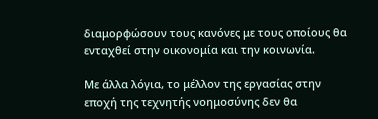διαμορφώσουν τους κανόνες με τους οποίους θα ενταχθεί στην οικονομία και την κοινωνία.

Με άλλα λόγια, το μέλλον της εργασίας στην εποχή της τεχνητής νοημοσύνης δεν θα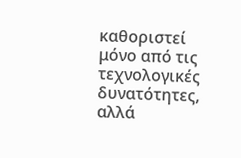καθοριστεί μόνο από τις τεχνολογικές δυνατότητες, αλλά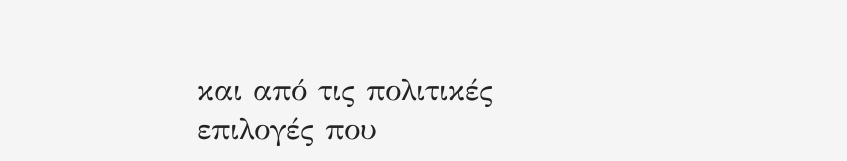και από τις πολιτικές επιλογές που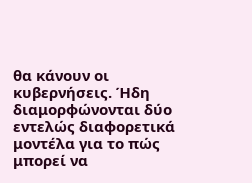θα κάνουν οι κυβερνήσεις. Ήδη διαμορφώνονται δύο εντελώς διαφορετικά μοντέλα για το πώς μπορεί να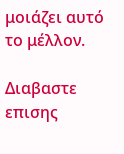μοιάζει αυτό το μέλλον.

Διαβαστε επισης